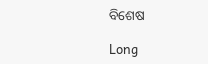ବିଶେଷ

Long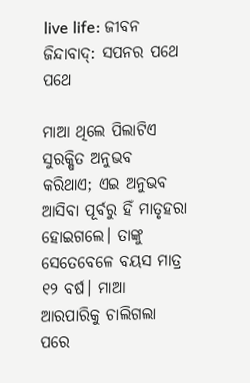live life: ଜୀବନ ଜିନ୍ଦାବାଦ୍‌: ସପନର ପଥେ ପଥେ

ମାଆ ଥିଲେ ପିଲାଟିଏ ସୁରକ୍ଷିତ ଅନୁଭବ କରିଥାଏ; ଏଇ ଅନୁଭବ ଆସିବା ପୂର୍ବରୁ ହିଁ ମାତୃହରା ହୋଇଗଲେ। ତାଙ୍କୁ ସେତେବେଳେ ବୟସ ମାତ୍ର ୧୨ ବର୍ଷ। ମାଆ ଆରପାରିକୁ ଚାଲିଗଲା ପରେ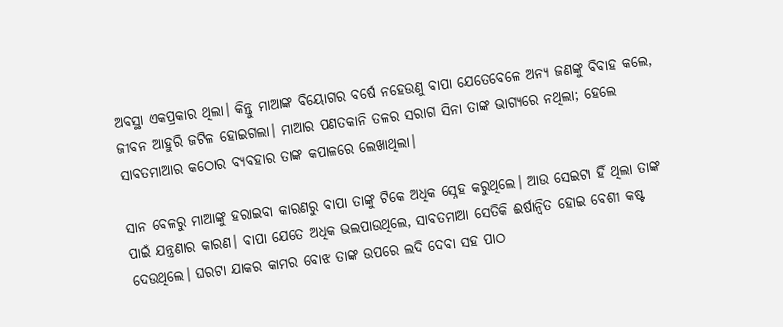ଅବସ୍ଥା ଏକପ୍ରକାର ଥିଲା। କିନ୍ତୁ ମାଆଙ୍କ ବିୟୋଗର ବର୍ଷେ ନହେଉଣୁ ବାପା ଯେତେବେଳେ ଅନ୍ୟ ଜଣଙ୍କୁ ବିବାହ କଲେ, ଜୀବନ ଆହୁରି ଜଟିଳ ହୋଇଗଲା। ମାଆର ପଣତକାନି ତଳର ସରାଗ ସିନ‌ା ତାଙ୍କ ଭାଗ୍ୟରେ ନଥିଲା; ହେଲେ ସାବତମାଆର କଠୋର ବ୍ୟବହାର ତାଙ୍କ କପାଳରେ ଲେଖାଥିଲା।

ସାନ ବେଳରୁ ମାଆଙ୍କୁ ହରାଇବା କାରଣରୁ ବାପା ତାଙ୍କୁ ଟିକେ ଅଧିକ ସ୍ନେହ କରୁଥିଲେ। ଆଉ ସେଇଟା ହିଁ ଥିଲା ତାଙ୍କ ପାଇଁ ଯନ୍ତ୍ରଣାର କାରଣ। ବାପା ଯେତେ ଅଧିକ ଭଲପାଉଥିଲେ, ସାବତମାଆ ସେତିକି ଈର୍ଷାନ୍ବିତ ହୋଇ ବେଶୀ କଷ୍ଟ ଦେଉଥିଲେ। ଘରଟା ଯାକର କାମର ବୋଝ ତାଙ୍କ ଉପରେ ଲଦି ଦେବା ସହ ପାଠ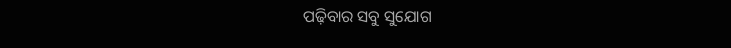ପଢ଼ିବାର ସବୁ ସୁଯୋଗ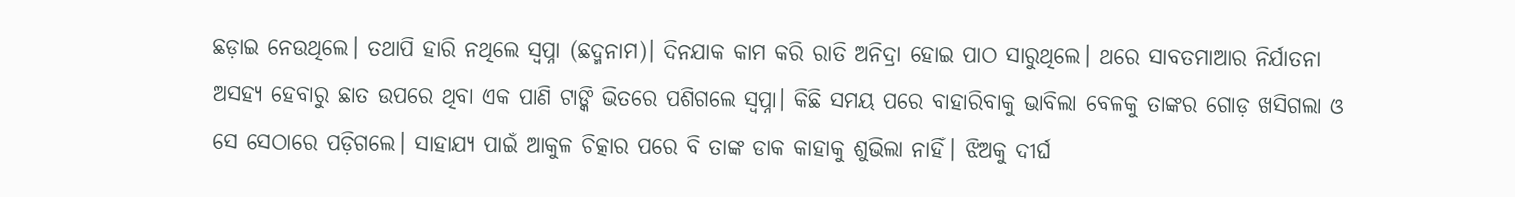ଛଡ଼ାଇ ନେଉଥିଲେ। ତଥାପି ହାରି ନଥିଲେ ସ୍ବପ୍ନା (ଛଦ୍ମନାମ)। ଦିନଯାକ କାମ କରି ରାତି ଅନିଦ୍ରା ହୋଇ ପାଠ ସାରୁଥିଲେ। ଥରେ ସାବତମାଆର ନିର୍ଯାତନା ଅସହ୍ୟ ହେବାରୁ ଛାତ ଉପରେ ଥିବା ଏକ ପାଣି ଟାଙ୍କି ଭିତରେ ପଶିଗଲେ ସ୍ବପ୍ନା। କିଛି ସମୟ ପରେ ବାହାରିବାକୁ ଭାବିଲା ବେଳକୁ ତାଙ୍କର ଗୋଡ଼ ଖସିଗଲା ଓ ସେ ସେଠାରେ ପଡ଼ିଗଲେ। ସାହାଯ୍ୟ ପାଇଁ ଆକୁଳ ଚିତ୍କାର ପରେ ବି ତାଙ୍କ ଡାକ କାହାକୁ ଶୁଭିଲା ନାହିଁ। ଝିଅକୁ ଦୀର୍ଘ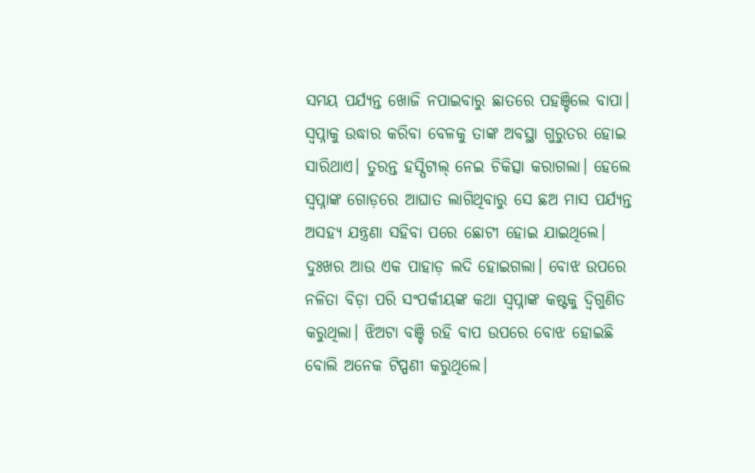ସମୟ ପର୍ଯ୍ୟନ୍ତ ଖୋଜି ନପାଇବାରୁ ଛାତରେ ପହଞ୍ଚିଲେ ବାପା। ସ୍ବପ୍ନାକୁ ଉଦ୍ଧାର କରିବା ବେଳକୁ ତାଙ୍କ ଅବସ୍ଥା ଗୁରୁତର ହୋଇ ସାରିଥାଏ। ତୁରନ୍ତ ହସ୍ପିଟାଲ୍‌ ନେଇ ଚିକିତ୍ସା କରାଗଲା। ହେଲେ ସ୍ବପ୍ନାଙ୍କ ଗୋଡ଼ରେ ଆଘାତ ଲାଗିଥିବାରୁ ସେ ଛଅ ମାସ ପର୍ଯ୍ୟନ୍ତ ଅସହ୍ୟ ଯନ୍ତ୍ରଣା ସହିବା ପରେ ଛୋଟୀ ହୋଇ ଯାଇଥିଲେ। ଦୁଃଖର ଆଉ ଏକ ପାହାଡ଼ ଲଦି ହୋଇଗଲା। ବୋଝ ଉପରେ ନଳିତା ବିଡ଼ା ପରି ସଂପର୍କୀୟଙ୍କ କଥା ସ୍ବପ୍ନାଙ୍କ କଷ୍ଟକୁ ଦ୍ବିଗୁଣିତ କରୁଥିଲା। ଝିଅଟା ବଞ୍ଚି ରହି ବାପ ଉପରେ ବୋଝ ହୋଇଛି ବୋଲି ଅନେକ ଟିପ୍ପଣୀ କରୁଥିଲେ।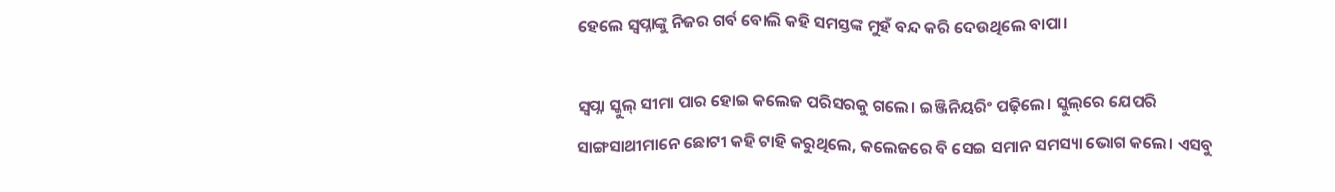ହେଲେ ସ୍ବପ୍ନାଙ୍କୁ ନିଜର ଗର୍ବ ବୋଲି କହି ସମସ୍ତଙ୍କ ମୁହଁ ବନ୍ଦ କରି ଦେଉଥିଲେ ବାପା।

ସ୍ବପ୍ନା ସ୍କୁଲ୍‌ ସୀମା ପାର ହୋଇ କଲେଜ ପରିସରକୁ ଗଲେ। ଇଞ୍ଜିନିୟରିଂ ପଢ଼ିଲେ। ସ୍କୁଲ୍‌ରେ ଯେପରି ସାଙ୍ଗସାଥୀମାନେ ଛୋଟୀ କହି ଟାହି କରୁଥିଲେ, କଲେଜରେ ବି ସେଇ ସମାନ ସମସ୍ୟା ଭୋଗ କଲେ। ଏସବୁ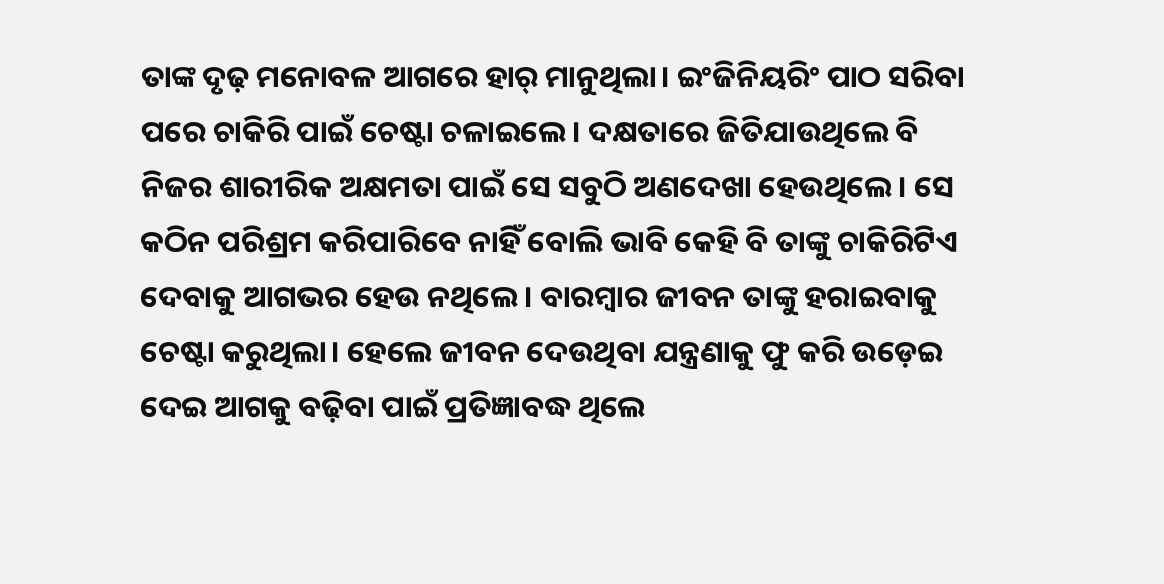ତାଙ୍କ ଦୃଢ଼ ମନୋବଳ ଆଗରେ ହାର୍‌ ମାନୁଥିଲା। ଇଂଜିନିୟରିଂ ପାଠ ସରିବା ପରେ ଚାକିରି ପାଇଁ ଚେଷ୍ଟା ଚଳାଇଲେ। ଦକ୍ଷତାରେ ଜିତିଯାଉଥିଲେ ବି ନିଜର ଶାରୀରିକ ଅକ୍ଷମତା ପାଇଁ ସେ ସବୁଠି ଅଣଦେଖା ହେଉଥିଲେ। ସେ କଠିନ ପରିଶ୍ରମ କରିପାରିବେ ନାହିଁ ବୋଲି ଭାବି କେହି ବି ତାଙ୍କୁ ଚାକିରିଟିଏ ଦେବାକୁ ଆଗଭର ହେଉ ନଥିଲେ। ବାରମ୍ବାର ଜୀବନ ତାଙ୍କୁ ହରାଇବାକୁ ଚେଷ୍ଟା କରୁଥିଲା। ହେଲେ ଜୀବନ ଦେଉଥିବା ଯନ୍ତ୍ରଣାକୁ ଫୁ କରି ଉଡ଼େଇ ଦେଇ ଆଗକୁ ବଢ଼ିବା ପାଇଁ ପ୍ରତିଜ୍ଞାବଦ୍ଧ ଥିଲେ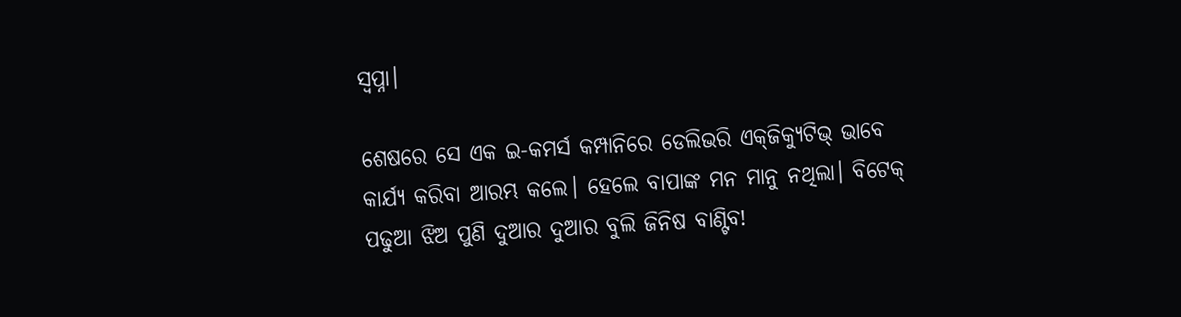ସ୍ବପ୍ନା।

ଶେଷରେ ସେ ଏକ ଇ-କମର୍ସ କମ୍ପାନିରେ ଡେଲିଭରି ଏକ୍‌ଜିକ୍ୟୁଟିଭ୍‌ ଭାବେ କାର୍ଯ୍ୟ କରିବା ଆରମ୍ଭ କଲେ। ହେଲେ ବାପାଙ୍କ ମନ ମାନୁ ନଥିଲା। ବିଟେକ୍‌ ପଢୁଆ ଝିଅ ପୁଣି ଦୁଆର ଦୁଆର ବୁଲି ଜିନିଷ ବାଣ୍ଟିବ!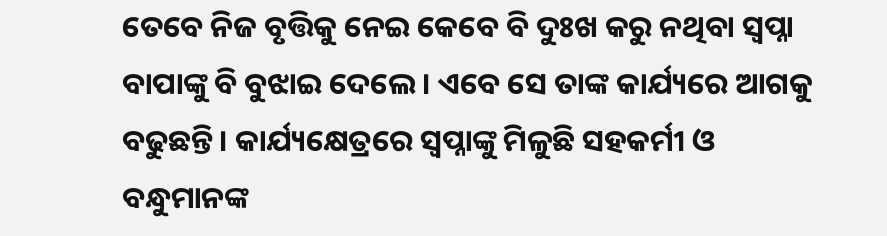ତେବେ ନିଜ ବୃତ୍ତିକୁ ନେଇ କେବେ ବି ଦୁଃଖ କରୁ ନଥିବା ସ୍ବପ୍ନା ବାପାଙ୍କୁ ବି ବୁଝାଇ ଦେଲେ। ଏବେ ସେ ତାଙ୍କ କାର୍ଯ୍ୟରେ ଆଗକୁ ବଢୁଛନ୍ତି। କାର୍ଯ୍ୟକ୍ଷେତ୍ରରେ ସ୍ବପ୍ନାଙ୍କୁ ମିଳୁଛି ସହକର୍ମୀ ଓ ବନ୍ଧୁମାନଙ୍କ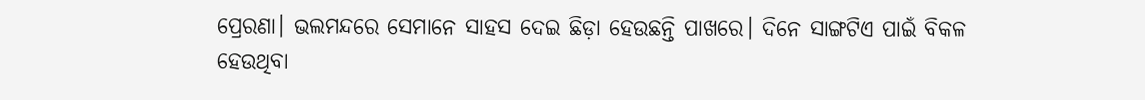ପ୍ରେରଣା। ଭଲମନ୍ଦରେ ସେମାନେ ସାହସ ଦେଇ ଛିଡ଼ା ହେଉଛନ୍ତି ପାଖରେ। ଦିନେ ସାଙ୍ଗଟିଏ ପାଇଁ ବିକଳ ହେଉଥିବା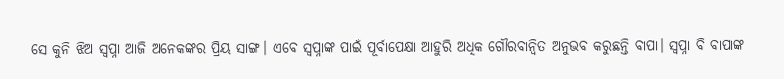ସେ କୁନି ଝିଅ ସ୍ବପ୍ନା ଆଜି ଅନେକଙ୍କର ପ୍ରିୟ ସାଙ୍ଗ। ଏବେ ସ୍ବପ୍ନାଙ୍କ ପାଇଁ ପୂର୍ବାପେକ୍ଷା ଆହୁରି ଅଧିକ ଗୌରବାନ୍ବିତ ଅନୁଭବ କରୁଛନ୍ତି ବାପା। ସ୍ବପ୍ନା ବି ବାପାଙ୍କ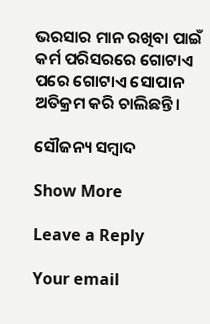ଭରସାର ମାନ ରଖିବା ପାଇଁ କର୍ମ ପରିସରରେ ଗୋଟାଏ ପରେ ଗୋଟାଏ ସୋପାନ ଅତିକ୍ରମ କରି ଚାଲିଛନ୍ତି।

ସୌଜନ୍ୟ ସମ୍ବାଦ

Show More

Leave a Reply

Your email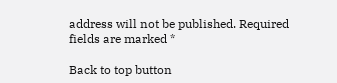address will not be published. Required fields are marked *

Back to top button